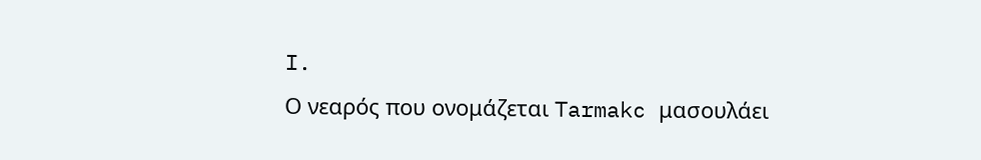I.
Ο νεαρός που ονομάζεται Tarmakc μασουλάει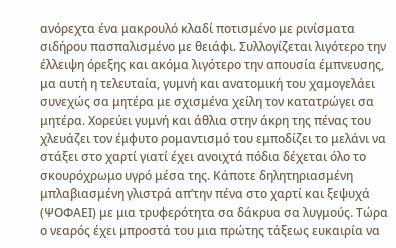ανόρεχτα ένα μακρουλό κλαδί ποτισμένο με ρινίσματα σιδήρου πασπαλισμένο με θειάφι. Συλλογίζεται λιγότερο την έλλειψη όρεξης και ακόμα λιγότερο την απουσία έμπνευσης, μα αυτή η τελευταία, γυμνή και ανατομική του χαμογελάει συνεχώς σα μητέρα με σχισμένα χείλη τον κατατρώγει σα μητέρα. Χορεύει γυμνή και άθλια στην άκρη της πένας του χλευάζει τον έμφυτο ρομαντισμό του εμποδίζει το μελάνι να στάξει στο χαρτί γιατί έχει ανοιχτά πόδια δέχεται όλο το σκουρόχρωμο υγρό μέσα της. Κάποτε δηλητηριασμένη μπλαβιασμένη γλιστρά απ’την πένα στο χαρτί και ξεψυχά (ΨΟΦΑΕΙ) με μια τρυφερότητα σα δάκρυα σα λυγμούς. Τώρα ο νεαρός έχει μπροστά του μια πρώτης τάξεως ευκαιρία να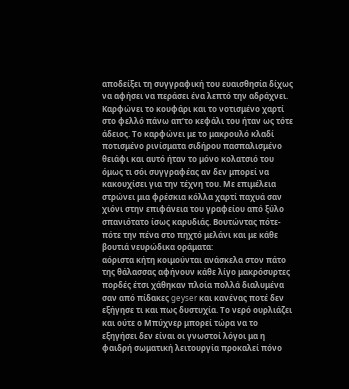αποδείξει τη συγγραφική του ευαισθησία δίχως να αφήσει να περάσει ένα λεπτό την αδράχνει. Καρφώνει το κουφάρι και το νοτισμένο χαρτί στο φελλό πάνω απ’το κεφάλι του ήταν ως τότε άδειος. Το καρφώνει με το μακρουλό κλαδί ποτισμένο ρινίσματα σιδήρου πασπαλισμένο θειάφι και αυτό ήταν το μόνο κολατσιό του όμως τι σόι συγγραφέας αν δεν μπορεί να κακουχίσει για την τέχνη του. Με επιμέλεια στρώνει μια φρέσκια κόλλα χαρτί παχυά σαν χιόνι στην επιφάνεια του γραφείου από ξύλο σπανιότατο ίσως καρυδιάς. Βουτώντας πότε-πότε την πένα στο πηχτό μελάνι και με κάθε βουτιά νευρώδικα οράματα:
αόριστα κήτη κοιμούνται ανάσκελα στον πάτο της θάλασσας αφήνουν κάθε λίγο μακρόσυρτες πορδές έτσι χάθηκαν πλοία πολλά διαλυμένα σαν από πίδακες geyser και κανένας ποτέ δεν εξήγησε τι και πως δυστυχία. Το νερό ουρλιάζει και ούτε ο Μπύχνερ μπορεί τώρα να το εξηγήσει δεν είναι οι γνωστοί λόγοι μα η φαιδρή σωματική λειτουργία προκαλεί πόνο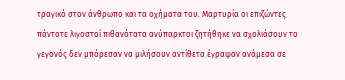τραγικό στον άνθρωπο και τα οχήματα του. Μαρτυρία οι επιζώντες πάντοτε λιγοστοί πιθανότατα ανύπαρκτοι ζητήθηκε να σχολιάσουν το γεγονός δεν μπόρεσαν να μιλήσουν αντίθετα έγραψαν ανάμεσα σε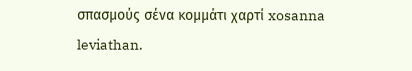σπασμούς σένα κομμάτι χαρτί xosanna leviathan.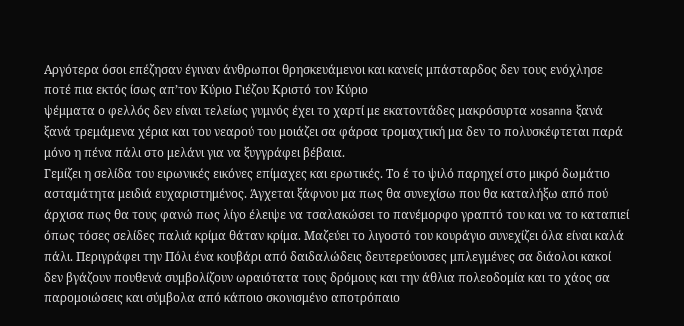Αργότερα όσοι επέζησαν έγιναν άνθρωποι θρησκευάμενοι και κανείς μπάσταρδος δεν τους ενόχλησε ποτέ πια εκτός ίσως απ’τον Κύριο Γιέζου Κριστό τον Κύριο
ψέμματα ο φελλός δεν είναι τελείως γυμνός έχει το χαρτί με εκατοντάδες μακρόσυρτα xosanna ξανά ξανά τρεμάμενα χέρια και του νεαρού του μοιάζει σα φάρσα τρομαχτική μα δεν το πολυσκέφτεται παρά μόνο η πένα πάλι στο μελάνι για να ξυγγράφει βέβαια.
Γεμίζει η σελίδα του ειρωνικές εικόνες επίμαχες και ερωτικές. Το έ το ψιλό παρηχεί στο μικρό δωμάτιο ασταμάτητα μειδιά ευχαριστημένος. Άγχεται ξάφνου μα πως θα συνεχίσω που θα καταλήξω από πού άρχισα πως θα τους φανώ πως λίγο έλειψε να τσαλακώσει το πανέμορφο γραπτό του και να το καταπιεί όπως τόσες σελίδες παλιά κρίμα θάταν κρίμα. Μαζεύει το λιγοστό του κουράγιο συνεχίζει όλα είναι καλά πάλι. Περιγράφει την Πόλι ένα κουβάρι από δαιδαλώδεις δευτερεύουσες μπλεγμένες σα διάολοι κακοί δεν βγάζουν πουθενά συμβολίζουν ωραιότατα τους δρόμους και την άθλια πολεοδομία και το χάος σα παρομοιώσεις και σύμβολα από κάποιο σκονισμένο αποτρόπαιο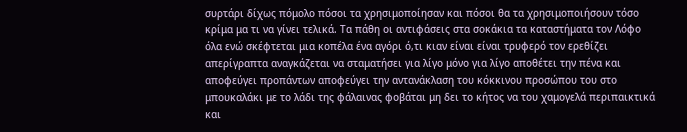συρτάρι δίχως πόμολο πόσοι τα χρησιμοποίησαν και πόσοι θα τα χρησιμοποιήσουν τόσο κρίμα μα τι να γίνει τελικά. Τα πάθη οι αντιφάσεις στα σοκάκια τα καταστήματα τον Λόφο όλα ενώ σκέφτεται μια κοπέλα ένα αγόρι ό,τι κιαν είναι είναι τρυφερό τον ερεθίζει απερίγραπτα αναγκάζεται να σταματήσει για λίγο μόνο για λίγο αποθέτει την πένα και αποφεύγει προπάντων αποφεύγει την αντανάκλαση του κόκκινου προσώπου του στο μπουκαλάκι με το λάδι της φάλαινας φοβάται μη δει το κήτος να του χαμογελά περιπαικτικά και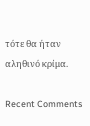τότε θα ήταν αληθινό κρίμα.

Recent Comments